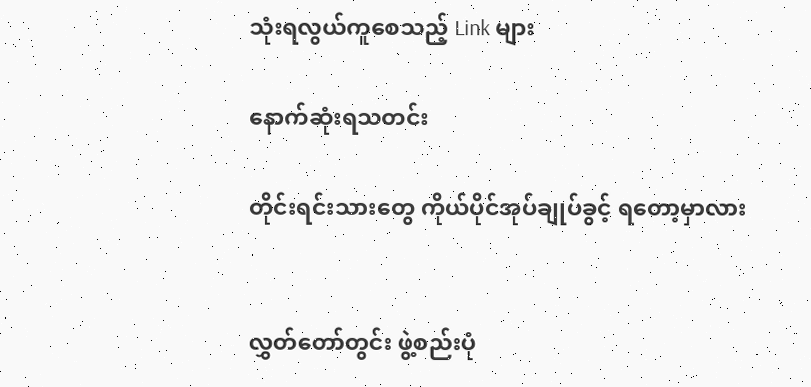သုံးရလွယ်ကူစေသည့် Link များ

နောက်ဆုံးရသတင်း

တိုင်းရင်းသားတွေ ကိုယ်ပိုင်အုပ်ချုပ်ခွင့် ရတော့မှာလား


လွှတ်တော်တွင်း ဖွဲ့စည်းပုံ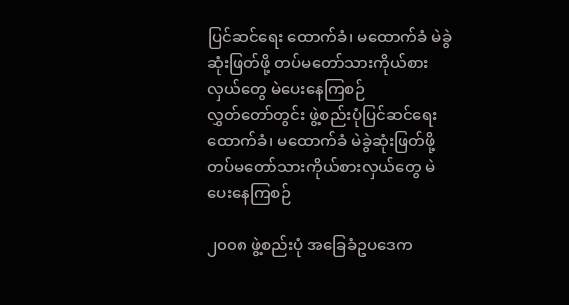ပြင်ဆင်ရေး ထောက်ခံ၊ မထောက်ခံ မဲခွဲဆုံးဖြတ်ဖို့ တပ်မတော်သားကိုယ်စားလှယ်တွေ မဲပေးနေကြစဉ်
လွှတ်တော်တွင်း ဖွဲ့စည်းပုံပြင်ဆင်ရေး ထောက်ခံ၊ မထောက်ခံ မဲခွဲဆုံးဖြတ်ဖို့ တပ်မတော်သားကိုယ်စားလှယ်တွေ မဲပေးနေကြစဉ်

၂၀၀၈ ဖွဲ့စည်းပုံ အခြေခံဥပဒေက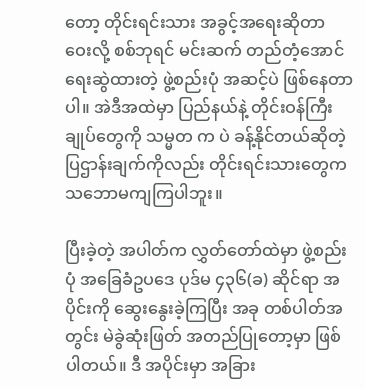တော့ တိုင်းရင်းသား အခွင့်အရေးဆိုတာ ဝေးလို့ စစ်ဘုရင် မင်းဆက် တည်တံ့အောင် ရေးဆွဲထားတဲ့ ဖွဲ့စည်းပုံ အဆင့်ပဲ ဖြစ်နေတာပါ။ အဲဒီအထဲမှာ ပြည်နယ်နဲ့ တိုင်းဝန်ကြီးချုပ်တွေကို သမ္မတ က ပဲ ခန့်နိုင်တယ်ဆိုတဲ့ ပြဌာန်းချက်ကိုလည်း တိုင်းရင်းသားတွေက သဘောမကျကြပါဘူး။

ပြီးခဲ့တဲ့ အပါတ်က လွှတ်တော်ထဲမှာ ဖွဲ့စည်းပုံ အခြေခံဥပဒေ ပုဒ်မ ၄၃၆(ခ) ဆိုင်ရာ အပိုင်းကို ဆွေးနွေးခဲ့ကြပြီး အခု တစ်ပါတ်အတွင်း မဲခွဲဆုံးဖြတ် အတည်ပြုတော့မှာ ဖြစ်ပါတယ်။ ဒီ အပိုင်းမှာ အခြား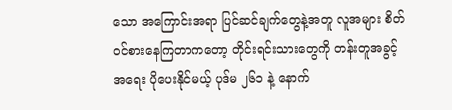သော အကြောင်းအရာ ပြင်ဆင်ချက်တွေနဲ့အတူ လူအများ စိတ်ဝင်စားနေကြတာကတော့ တိုင်းရင်းသားတွေကို တန်းတူအခွင့်အရေး ပိုပေးနိုင်မယ့် ပုဒ်မ ၂၆၁ နဲ့ နောက်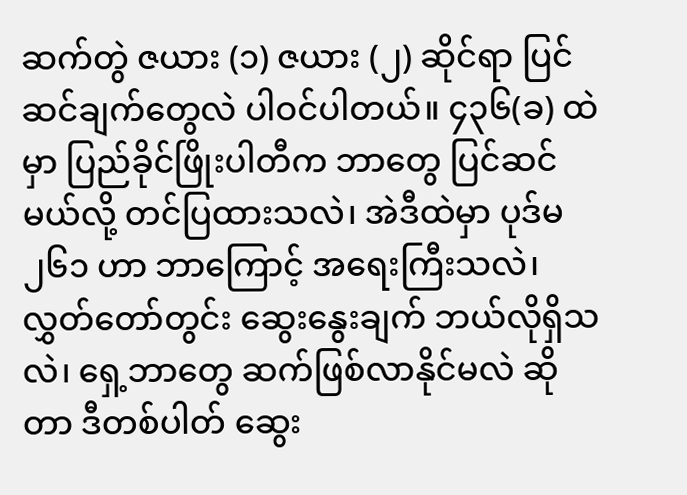ဆက်တွဲ ဇယား (၁) ဇယား (၂) ဆိုင်ရာ ပြင်ဆင်ချက်တွေလဲ ပါဝင်ပါတယ်။ ၄၃၆(ခ) ထဲမှာ ပြည်ခိုင်ဖြိုးပါတီက ဘာတွေ ပြင်ဆင်မယ်လို့ တင်ပြထားသလဲ၊ အဲဒီထဲမှာ ပုဒ်မ ၂၆၁ ဟာ ဘာကြောင့် အရေးကြီးသလဲ၊ လွှတ်တော်တွင်း ဆွေးနွေးချက် ဘယ်လိုရှိသလဲ၊ ရှေ့ဘာတွေ ဆက်ဖြစ်လာနိုင်မလဲ ဆိုတာ ဒီတစ်ပါတ် ဆွေး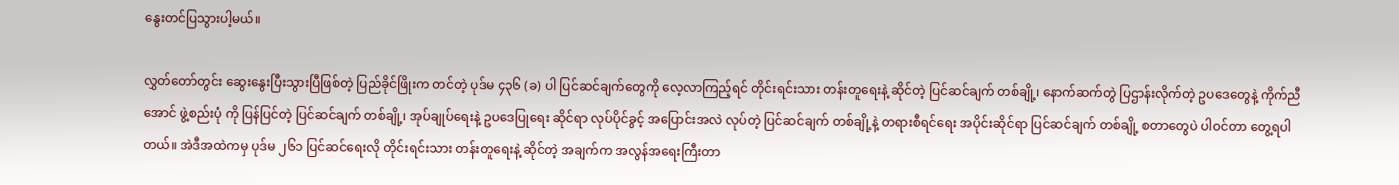နွေးတင်ပြသွားပါ့မယ်။

လွှတ်တော်တွင်း ဆွေးနွေးပြီးသွားပြီဖြစ်တဲ့ ပြည်ခိုင်ဖြိုးက တင်တဲ့ ပုဒ်မ ၄၃၆ (ခ) ပါ ပြင်ဆင်ချက်တွေကို လေ့လာကြည့်ရင် တိုင်းရင်းသား တန်းတူရေးနဲ့ ဆိုင်တဲ့ ပြင်ဆင်ချက် တစ်ချို့၊ နောက်ဆက်တွဲ ပြဌာန်းလိုက်တဲ့ ဥပဒေတွေနဲ့ ကိုက်ညီအောင် ဖွဲ့စည်းပုံ ကို ပြန်ပြင်တဲ့ ပြင်ဆင်ချက် တစ်ချို့၊ အုပ်ချုပ်ရေးနဲ့ ဥပဒေပြုရေး ဆိုင်ရာ လုပ်ပိုင်ခွင့် အပြောင်းအလဲ လုပ်တဲ့ ပြင်ဆင်ချက် တစ်ချို့နဲ့ တရားစီရင်ရေး အပိုင်းဆိုင်ရာ ပြင်ဆင်ချက် တစ်ချို့ စတာတွေပဲ ပါဝင်တာ တွေ့ရပါတယ်။ အဲဒီအထဲကမှ ပုဒ်မ ၂၆၁ ပြင်ဆင်ရေးလို တိုင်းရင်းသား တန်းတူရေးနဲ့ ဆိုင်တဲ့ အချက်က အလွန်အရေးကြီးတာ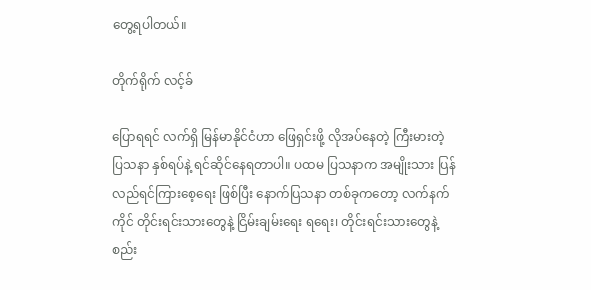တွေ့ရပါတယ်။

တိုက်ရိုက် လင့်ခ်

ပြောရရင် လက်ရှိ မြန်မာနိုင်ငံဟာ ဖြေရှင်းဖို့ လိုအပ်နေတဲ့ ကြီးမားတဲ့ ပြသနာ နှစ်ရပ်နဲ့ ရင်ဆိုင်နေရတာပါ။ ပထမ ပြသနာက အမျိုးသား ပြန်လည်ရင်ကြားစေ့ရေး ဖြစ်ပြီး နောက်ပြသနာ တစ်ခုကတော့ လက်နက်ကိုင် တိုင်းရင်းသားတွေနဲ့ ငြိမ်းချမ်းရေး ရရေး၊ တိုင်းရင်းသားတွေနဲ့ စည်း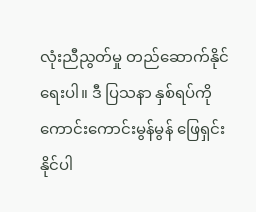လုံးညီညွတ်မှု တည်ဆောက်နိုင်ရေးပါ။ ဒီ ပြသနာ နှစ်ရပ်ကို ကောင်းကောင်းမွန်မွန် ဖြေရှင်းနိုင်ပါ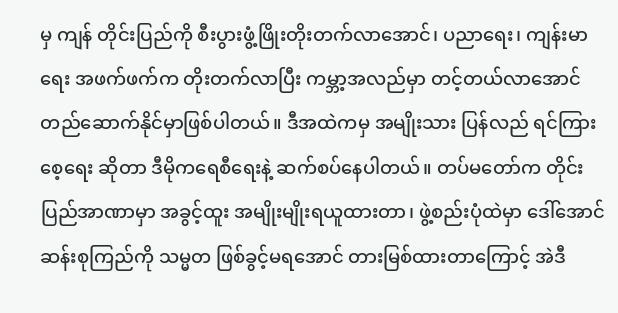မှ ကျန် တိုင်းပြည်ကို စီးပွားဖွံ့ဖြိုးတိုးတက်လာအောင်၊ ပညာရေး၊ ကျန်းမာရေး အဖက်ဖက်က တိုးတက်လာပြီး ကမ္ဘာ့အလည်မှာ တင့်တယ်လာအောင် တည်ဆောက်နိုင်မှာဖြစ်ပါတယ်။ ဒီအထဲကမှ အမျိုးသား ပြန်လည် ရင်ကြားစေ့ရေး ဆိုတာ ဒီမိုကရေစီရေးနဲ့ ဆက်စပ်နေပါတယ်။ တပ်မတော်က တိုင်းပြည်အာဏာမှာ အခွင့်ထူး အမျိုးမျိုးရယူထားတာ၊ ဖွဲ့စည်းပုံထဲမှာ ဒေါ်အောင်ဆန်းစုကြည်ကို သမ္မတ ဖြစ်ခွင့်မရအောင် တားမြစ်ထားတာကြောင့် အဲဒီ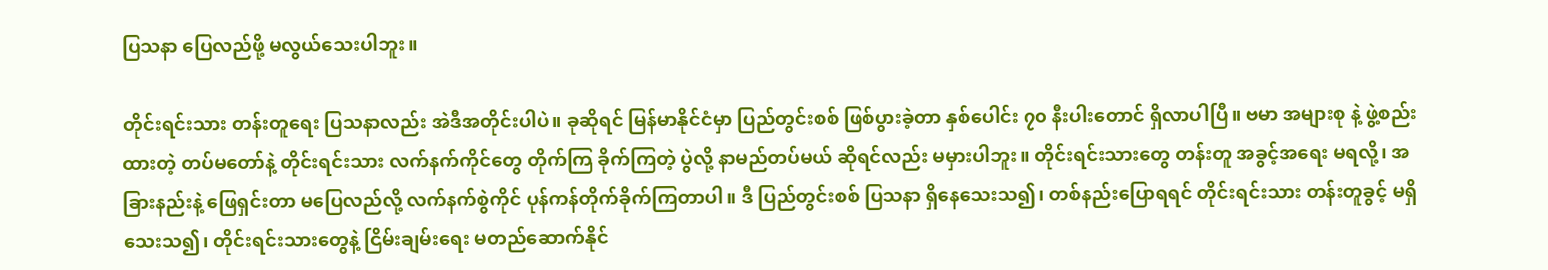ပြသနာ ပြေလည်ဖို့ မလွယ်သေးပါဘူး။

တိုင်းရင်းသား တန်းတူရေး ပြသနာလည်း အဲဒီအတိုင်းပါပဲ။ ခုဆိုရင် မြန်မာနိုင်ငံမှာ ပြည်တွင်းစစ် ဖြစ်ပွားခဲ့တာ နှစ်ပေါင်း ၇၀ နီးပါးတောင် ရှိလာပါပြီ။ ဗမာ အများစု နဲ့ ဖွဲ့စည်းထားတဲ့ တပ်မတော်နဲ့ တိုင်းရင်းသား လက်နက်ကိုင်တွေ တိုက်ကြ ခိုက်ကြတဲ့ ပွဲလို့ နာမည်တပ်မယ် ဆိုရင်လည်း မမှားပါဘူး။ တိုင်းရင်းသားတွေ တန်းတူ အခွင့်အရေး မရလို့၊ အခြားနည်းနဲ့ ဖြေရှင်းတာ မပြေလည်လို့ လက်နက်စွဲကိုင် ပုန်ကန်တိုက်ခိုက်ကြတာပါ။ ဒီ ပြည်တွင်းစစ် ပြသနာ ရှိနေသေးသ၍၊ တစ်နည်းပြောရရင် တိုင်းရင်းသား တန်းတူခွင့် မရှိသေးသ၍၊ တိုင်းရင်းသားတွေနဲ့ ငြိမ်းချမ်းရေး မတည်ဆောက်နိုင်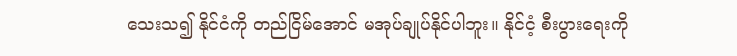သေးသ၍ နိုင်ငံကို တည်ငြိမ်အောင် မအုပ်ချုပ်နိုင်ပါဘူး။ နိုင်ငံ့ စီးပွားရေးကို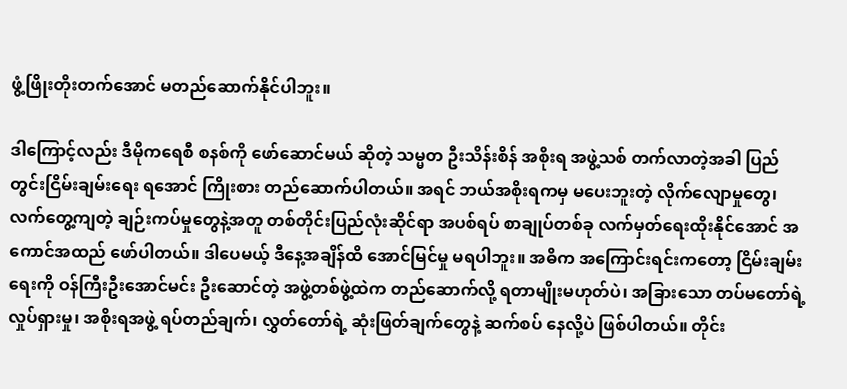ဖွံ့ဖြိုးတိုးတက်အောင် မတည်ဆောက်နိုင်ပါဘူး။

ဒါကြောင့်လည်း ဒီမိုကရေစီ စနစ်ကို ဖော်ဆောင်မယ် ဆိုတဲ့ သမ္မတ ဦးသိန်းစိန် အစိုးရ အဖွဲ့သစ် တက်လာတဲ့အခါ ပြည်တွင်းငြိမ်းချမ်းရေး ရအောင် ကြိုးစား တည်ဆောက်ပါတယ်။ အရင် ဘယ်အစိုးရကမှ မပေးဘူးတဲ့ လိုက်လျောမှုတွေ၊ လက်တွေ့ကျတဲ့ ချဉ်းကပ်မှုတွေနဲ့အတူ တစ်တိုင်းပြည်လုံးဆိုင်ရာ အပစ်ရပ် စာချုပ်တစ်ခု လက်မှတ်ရေးထိုးနိုင်အောင် အကောင်အထည် ဖော်ပါတယ်။ ဒါပေမယ့် ဒီနေ့အချိန်ထိ အောင်မြင်မှု မရပါဘူး။ အဓိက အကြောင်းရင်းကတော့ ငြိမ်းချမ်းရေးကို ဝန်ကြီးဦးအောင်မင်း ဦးဆောင်တဲ့ အဖွဲ့တစ်ဖွဲ့ထဲက တည်ဆောက်လို့ ရတာမျိုးမဟုတ်ပဲ၊ အခြားသော တပ်မတော်ရဲ့ လှုပ်ရှားမှု၊ အစိုးရအဖွဲ့ ရပ်တည်ချက်၊ လွှတ်တော်ရဲ့ ဆုံးဖြတ်ချက်တွေနဲ့ ဆက်စပ် နေလို့ပဲ ဖြစ်ပါတယ်။ တိုင်း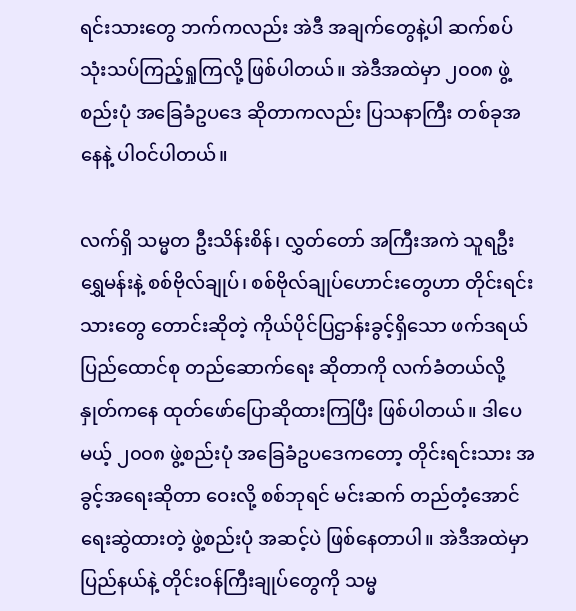ရင်းသားတွေ ဘက်ကလည်း အဲဒီ အချက်တွေနဲ့ပါ ဆက်စပ် သုံးသပ်ကြည့်ရှုကြလို့ ဖြစ်ပါတယ်။ အဲဒီအထဲမှာ ၂၀၀၈ ဖွဲ့စည်းပုံ အခြေခံဥပဒေ ဆိုတာကလည်း ပြသနာကြီး တစ်ခုအနေနဲ့ ပါဝင်ပါတယ်။

လက်ရှိ သမ္မတ ဦးသိန်းစိန်၊ လွှတ်တော် အကြီးအကဲ သူရဦးရွှေမန်းနဲ့ စစ်ဗိုလ်ချုပ်၊ စစ်ဗိုလ်ချုပ်ဟောင်းတွေဟာ တိုင်းရင်းသားတွေ တောင်းဆိုတဲ့ ကိုယ်ပိုင်ပြဌာန်းခွင့်ရှိသော ဖက်ဒရယ် ပြည်ထောင်စု တည်ဆောက်ရေး ဆိုတာကို လက်ခံတယ်လို့ နှုတ်ကနေ ထုတ်ဖော်ပြောဆိုထားကြပြီး ဖြစ်ပါတယ်။ ဒါပေမယ့် ၂၀၀၈ ဖွဲ့စည်းပုံ အခြေခံဥပဒေကတော့ တိုင်းရင်းသား အခွင့်အရေးဆိုတာ ဝေးလို့ စစ်ဘုရင် မင်းဆက် တည်တံ့အောင် ရေးဆွဲထားတဲ့ ဖွဲ့စည်းပုံ အဆင့်ပဲ ဖြစ်နေတာပါ။ အဲဒီအထဲမှာ ပြည်နယ်နဲ့ တိုင်းဝန်ကြီးချုပ်တွေကို သမ္မ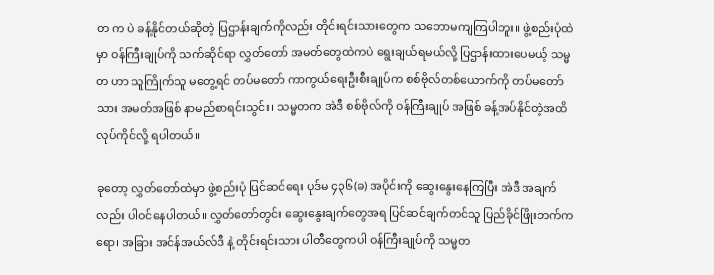တ က ပဲ ခန့်နိုင်တယ်ဆိုတဲ့ ပြဌာန်းချက်ကိုလည်း တိုင်းရင်းသားတွေက သဘောမကျကြပါဘူး။ ဖွဲ့စည်းပုံထဲမှာ ဝန်ကြီးချုပ်ကို သက်ဆိုင်ရာ လွှတ်တော် အမတ်တွေထဲကပဲ ရွေးချယ်ရမယ်လို့ ပြဌာန်းထားပေမယ့် သမ္မတ ဟာ သူကြိုက်သူ မတွေ့ရင် တပ်မတော် ကာကွယ်ရေးဦးစီးချုပ်က စစ်ဗိုလ်တစ်ယောက်ကို တပ်မတော်သား အမတ်အဖြစ် နာမည်စာရင်းသွင်း၊ သမ္မတက အဲဒီ စစ်ဗိုလ်ကို ဝန်ကြီးချုပ် အဖြစ် ခန့်အပ်နိုင်တဲ့အထိ လုပ်ကိုင်လို့ ရပါတယ်။

ခုတော့ လွှတ်တော်ထဲမှာ ဖွဲ့စည်းပုံ ပြင်ဆင်ရေး ပုဒ်မ ၄၃၆(ခ) အပိုင်းကို ဆွေးနွေးနေကြပြီး အဲဒီ အချက်လည်း ပါဝင်နေပါတယ်။ လွှတ်တော်တွင်း ဆွေးနွေးချက်တွေအရ ပြင်ဆင်ချက်တင်သူ ပြည်ခိုင်ဖြိုးဘက်ကရော၊ အခြား အင်န်အယ်လ်ဒီ နဲ့ တိုင်းရင်းသား ပါတီတွေကပါ ဝန်ကြီးချုပ်ကို သမ္မတ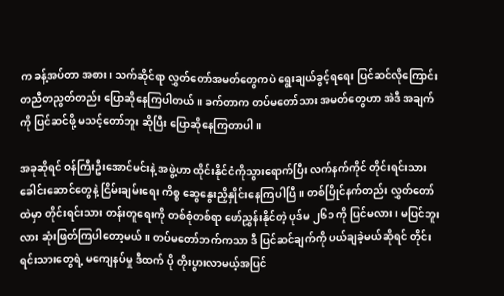က ခန့်အပ်တာ အစား၊ သက်ဆိုင်ရာ လွှတ်တော်အမတ်တွေကပဲ ရွေးချယ်ခွင့်ရရေး ပြင်ဆင်လိုကြောင်း တညီတညွတ်တည်း ပြောဆိုနေကြပါတယ်။ ခက်တာက တပ်မတော်သား အမတ်တွေဟာ အဲဒီ အချက်ကို ပြင်ဆင်ဖို့ မသင့်တော်ဘူး ဆိုပြီး ပြောဆိုနေကြတာပါ။

အခုဆိုရင် ဝန်ကြီးဦးအောင်မင်းနဲ့ အဖွဲ့ဟာ ထိုင်းနိုင်ငံကိုသွားရောက်ပြီး လက်နက်ကိုင် တိုင်းရင်းသားခေါင်းဆောင်တွေနဲ့ ငြိမ်းချမ်းရေး ကိစ္စ ဆွေနွေးညှိနှိုင်းနေကြပါပြီ။ တစ်ပြိုင်နက်တည်း လွှတ်တော်ထဲမှာ တိုင်းရင်းသား တန်းတူရေးကို တစ်စုံတစ်ရာ ဖော်ညွှန်းနိုင်တဲ့ ပုဒ်မ ၂၆၁ ကို ပြင်မလား၊ မပြင်ဘူးလား ဆုံးဖြတ်ကြပါတော့မယ်။ တပ်မတော်ဘက်ကသာ ဒီ ပြင်ဆင်ချက်ကို ပယ်ချခဲ့မယ်ဆိုရင် တိုင်းရင်းသားတွေရဲ့ မကျေနပ်မှု ဒီထက် ပို တိုးပွားလာမယ့်အပြင်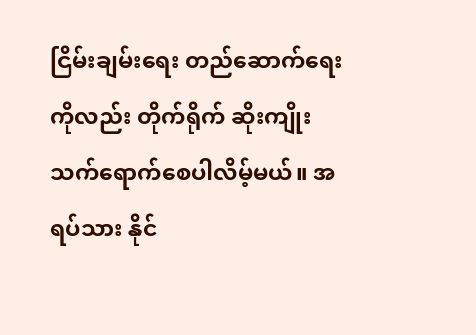ငြိမ်းချမ်းရေး တည်ဆောက်ရေးကိုလည်း တိုက်ရိုက် ဆိုးကျိုးသက်ရောက်စေပါလိမ့်မယ်။ အရပ်သား နိုင်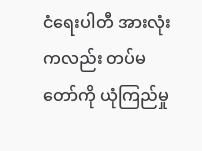ငံရေးပါတီ အားလုံးကလည်း တပ်မတော်ကို ယုံကြည်မှု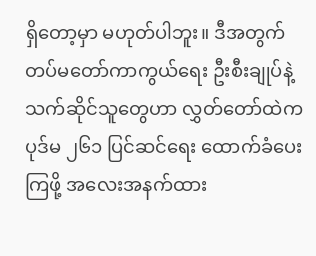ရှိတော့မှာ မဟုတ်ပါဘူး။ ဒီအတွက် တပ်မတော်ကာကွယ်ရေး ဦးစီးချုပ်နဲ့ သက်ဆိုင်သူတွေဟာ လွှတ်တော်ထဲက ပုဒ်မ ၂၆၁ ပြင်ဆင်ရေး ထောက်ခံပေးကြဖို့ အလေးအနက်ထား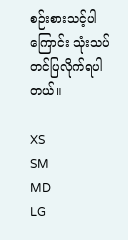စဉ်းစားသင့်ပါကြောင်း သုံးသပ်တင်ပြလိုက်ရပါတယ်။

XS
SM
MD
LG